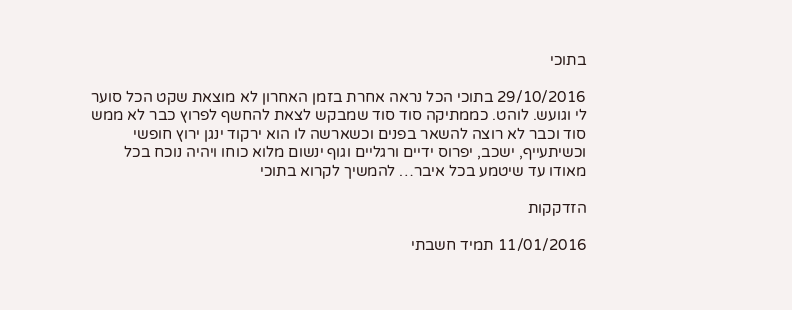בתוכי

29/10/2016 בתוכי הכל נראה אחרת בזמן האחרון לא מוצאת שקט הכל סוער לי וגועש. לוהט. כממתיקה סוד סוד שמבקש לצאת להחשף לפרוץ כבר לא ממש סוד וכבר לא רוצה להשאר בפנים וכשארשה לו הוא ירקוד ינגן ירוץ חופשי וכשיתעייף, ישכב, יפרוס ידיים ורגליים וגוף ינשום מלוא כוחו ויהיה נוכח בכל מאודו עד שיטמע בכל איבר… להמשיך לקרוא בתוכי

הזדקקות

11/01/2016 תמיד חשבתי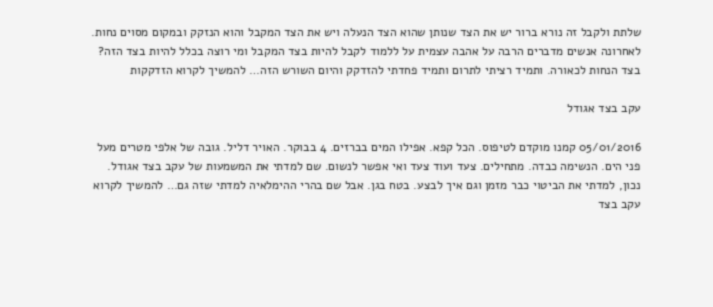שלתת ולקבל זה נורא ברור יש את הצד שנותן שהוא הצד הנעלה ויש את הצד המקבל והוא הנזקק ובמקום מסוים נחות. לאחרונה אנשים מדברים הרבה על אהבה עצמית על ללמוד לקבל להיות בצד המקבל ומי רוצה בכלל להיות בצד הזה? בצד הנחות לכאורה. ותמיד רציתי לתרום ותמיד פחדתי להזדקק והיום השורש הזה… להמשיך לקרוא הזדקקות

עקב בצד אגודל

05/01/2016 קמנו מוקדם לטיפוס. הכל קפא. אפילו המים בברזים. 4 בבוקר. האויר דליל. גובה של אלפי מטרים מעל פני הים. הנשימה כבדה. מתחילים. צעד ועוד צעד ואי אפשר לנשום. שם למדתי את המשמעות של עקב בצד אגודל. נכון, למדתי את הביטוי כבר מזמן וגם איך לבצע. בטח בגן. אבל שם בהרי ההימלאיה למדתי שזה גם… להמשיך לקרוא עקב בצד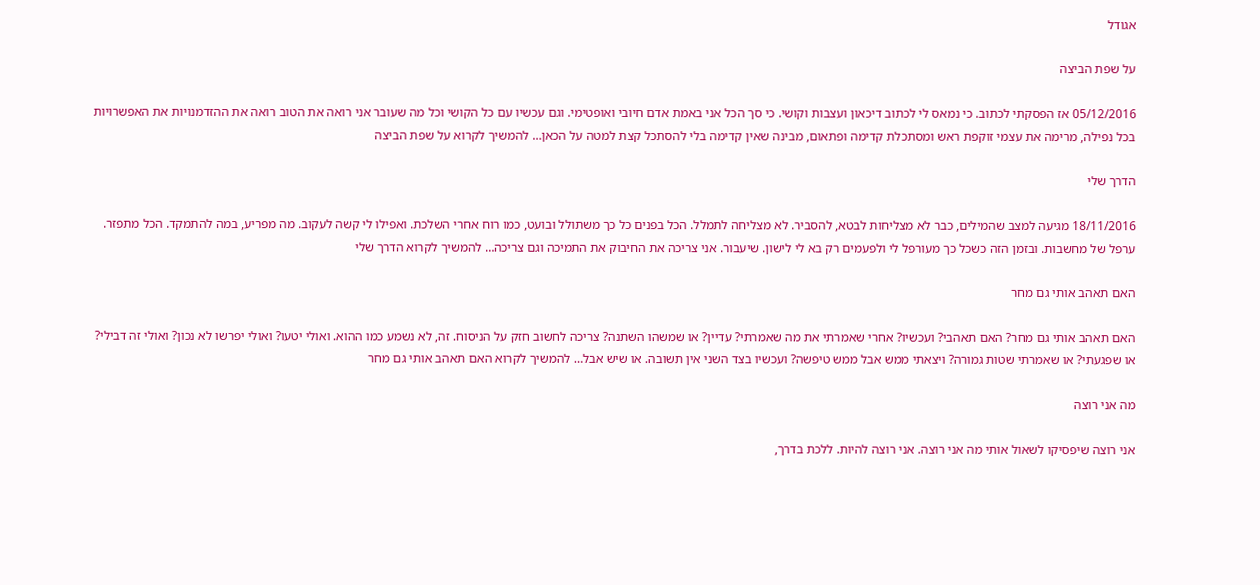אגודל

על שפת הביצה

05/12/2016 אז הפסקתי לכתוב. כי נמאס לי לכתוב דיכאון ועצבות וקושי. כי סך הכל אני באמת אדם חיובי ואופטימי. וגם עכשיו עם כל הקושי וכל מה שעובר אני רואה את הטוב רואה את ההזדמנויות את האפשרויות בכל נפילה, מרימה את עצמי זוקפת ראש ומסתכלת קדימה ופתאום, מבינה שאין קדימה בלי להסתכל קצת למטה על הכאן… להמשיך לקרוא על שפת הביצה

הדרך שלי

18/11/2016 מגיעה למצב שהמילים, כבר לא מצליחות לבטא, להסביר. לא מצליחה לתמלל. הכל בפנים כל כך משתולל ובועט, כמו רוח אחרי השלכת. ואפילו לי קשה לעקוב. מה מפריע, במה להתמקד. הכל מתפזר. ערפל של מחשבות. ובזמן הזה כשכל כך מעורפל לי ולפעמים רק בא לי לישון. שיעבור. אני צריכה את החיבוק את התמיכה וגם צריכה… להמשיך לקרוא הדרך שלי

האם תאהב אותי גם מחר

האם תאהב אותי גם מחר? האם תאהבי? ועכשיו? אחרי שאמרתי את מה שאמרתי? עדיין? או שמשהו השתנה? צריכה לחשוב חזק על הניסוח. זה, לא נשמע כמו ההוא. ואולי יטעו? ואולי יפרשו לא נכון? ואולי זה דבילי? או שפגעתי? או שאמרתי שטות גמורה? ויצאתי ממש אבל ממש טיפשה? ועכשיו בצד השני אין תשובה. או שיש אבל… להמשיך לקרוא האם תאהב אותי גם מחר

מה אני רוצה

אני רוצה שיפסיקו לשאול אותי מה אני רוצה. אני רוצה להיות. ללכת בדרך,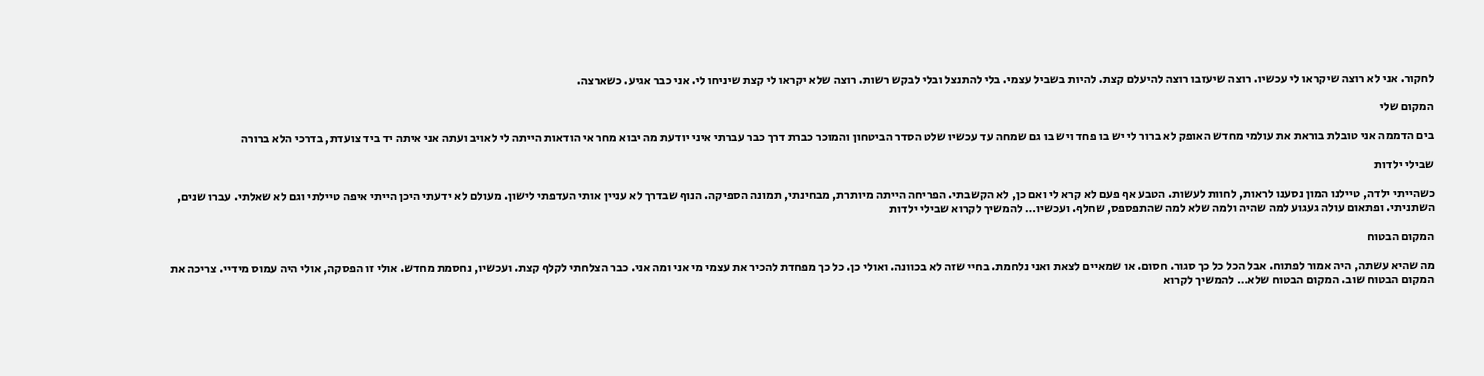לחקור. אני לא רוצה שיקראו לי עכשיו. רוצה שיעזבו רוצה להיעלם קצת. להיות בשביל עצמי. בלי להתנצל ובלי לבקש רשות. רוצה שלא יקראו לי קצת שיניחו לי. אני כבר אגיע. כשארצה.

המקום שלי

בים הדממה אני טובלת בוראת את עולמי מחדש האופק לא ברור לי יש בו פחד ויש בו גם שמחה עד עכשיו שלט הסדר הביטחון והמוכר כברת דרך כבר עברתי איני יודעת מה יבוא מחר אי הודאות הייתה לי לאויב ועתה אני איתה יד ביד צועדת, בדרכי הלא ברורה

שבילי ילדות

כשהייתי ילדה, טיילנו המון נסענו לראות, לחוות לעשות. הטבע אף פעם לא קרא לי ואם כן, לא הקשבתי. הפריחה הייתה מיותרת, מבחינתי, תמונה הספיקה. הנוף שבדרך לא עניין אותי העדפתי לישון. מעולם לא ידעתי היכן הייתי איפה טיילתי וגם לא שאלתי. עברו שנים, השתניתי. ופתאום עולה געגוע למה שהיה ולמה שלא למה שהתפספס, שחלף. ועכשיו… להמשיך לקרוא שבילי ילדות

המקום הבטוח

מה שהיא עשתה, היה אמור לפתוח. אבל הכל כל כך סגור. חסום. או שמאיים לצאת ואני נלחמת. בחיי שזה לא בכוונה. ואולי כן. כל כך מפחדת להכיר את עצמי מי אני ומה אני. כבר הצלחתי לקלף קצת. ועכשיו, נחסמת מחדש. אולי זו הפסקה, אולי היה עמוס מידיי. צריכה את המקום הבטוח שוב. המקום הבטוח שלא… להמשיך לקרוא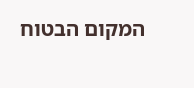המקום הבטוח